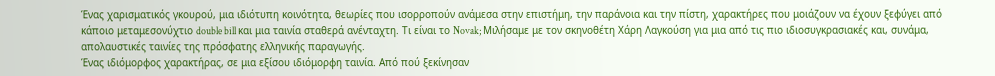Ένας χαρισματικός γκουρού, μια ιδιότυπη κοινότητα, θεωρίες που ισορροπούν ανάμεσα στην επιστήμη, την παράνοια και την πίστη, χαρακτήρες που μοιάζουν να έχουν ξεφύγει από κάποιο μεταμεσονύχτιο double bill και μια ταινία σταθερά ανένταχτη. Τι είναι το Novak; Μιλήσαμε με τον σκηνοθέτη Χάρη Λαγκούση για μια από τις πιο ιδιοσυγκρασιακές και, συνάμα, απολαυστικές ταινίες της πρόσφατης ελληνικής παραγωγής.
Ένας ιδιόμορφος χαρακτήρας, σε μια εξίσου ιδιόμορφη ταινία. Από πού ξεκίνησαν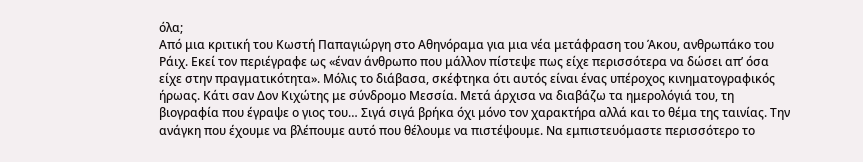όλα;
Από μια κριτική του Κωστή Παπαγιώργη στο Αθηνόραμα για μια νέα μετάφραση του Άκου, ανθρωπάκο του Ράιχ. Εκεί τον περιέγραφε ως «έναν άνθρωπο που μάλλον πίστεψε πως είχε περισσότερα να δώσει απ’ όσα είχε στην πραγματικότητα». Μόλις το διάβασα, σκέφτηκα ότι αυτός είναι ένας υπέροχος κινηματογραφικός ήρωας. Κάτι σαν Δον Κιχώτης με σύνδρομο Μεσσία. Μετά άρχισα να διαβάζω τα ημερολόγιά του, τη βιογραφία που έγραψε ο γιος του… Σιγά σιγά βρήκα όχι μόνο τον χαρακτήρα αλλά και το θέμα της ταινίας. Την ανάγκη που έχουμε να βλέπουμε αυτό που θέλουμε να πιστέψουμε. Να εμπιστευόμαστε περισσότερο το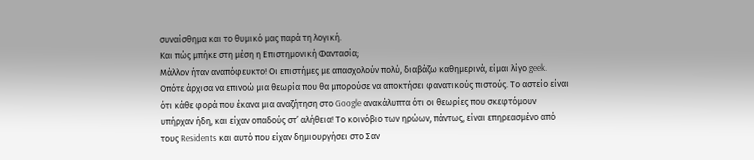συναίσθημα και το θυμικό μας παρά τη λογική.
Και πώς μπήκε στη μέση η Επιστημονική Φαντασία;
Μάλλον ήταν αναπόφευκτο! Οι επιστήμες με απασχολούν πολύ, διαβάζω καθημερινά, είμαι λίγο geek. Οπότε άρχισα να επινοώ μια θεωρία που θα μπορούσε να αποκτήσει φανατικούς πιστούς. Το αστείο είναι ότι κάθε φορά που έκανα μια αναζήτηση στο Google ανακάλυπτα ότι οι θεωρίες που σκεφτόμουν υπήρχαν ήδη, και είχαν οπαδούς στ’ αλήθεια! Το κοινόβιο των ηρώων, πάντως, είναι επηρεασμένο από τους Residents και αυτό που είχαν δημιουργήσει στο Σαν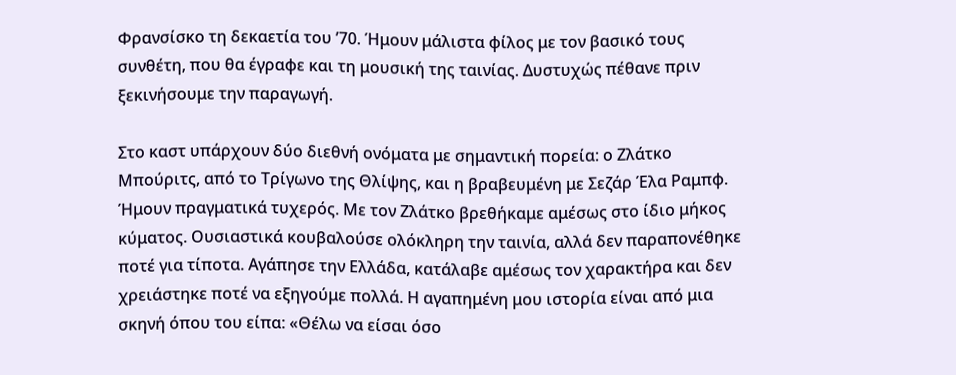Φρανσίσκο τη δεκαετία του ’70. Ήμουν μάλιστα φίλος με τον βασικό τους συνθέτη, που θα έγραφε και τη μουσική της ταινίας. Δυστυχώς πέθανε πριν ξεκινήσουμε την παραγωγή.

Στο καστ υπάρχουν δύο διεθνή ονόματα με σημαντική πορεία: ο Ζλάτκο Μπούριτς, από το Τρίγωνο της Θλίψης, και η βραβευμένη με Σεζάρ Έλα Ραμπφ.
Ήμουν πραγματικά τυχερός. Με τον Ζλάτκο βρεθήκαμε αμέσως στο ίδιο μήκος κύματος. Ουσιαστικά κουβαλούσε ολόκληρη την ταινία, αλλά δεν παραπονέθηκε ποτέ για τίποτα. Αγάπησε την Ελλάδα, κατάλαβε αμέσως τον χαρακτήρα και δεν χρειάστηκε ποτέ να εξηγούμε πολλά. Η αγαπημένη μου ιστορία είναι από μια σκηνή όπου του είπα: «Θέλω να είσαι όσο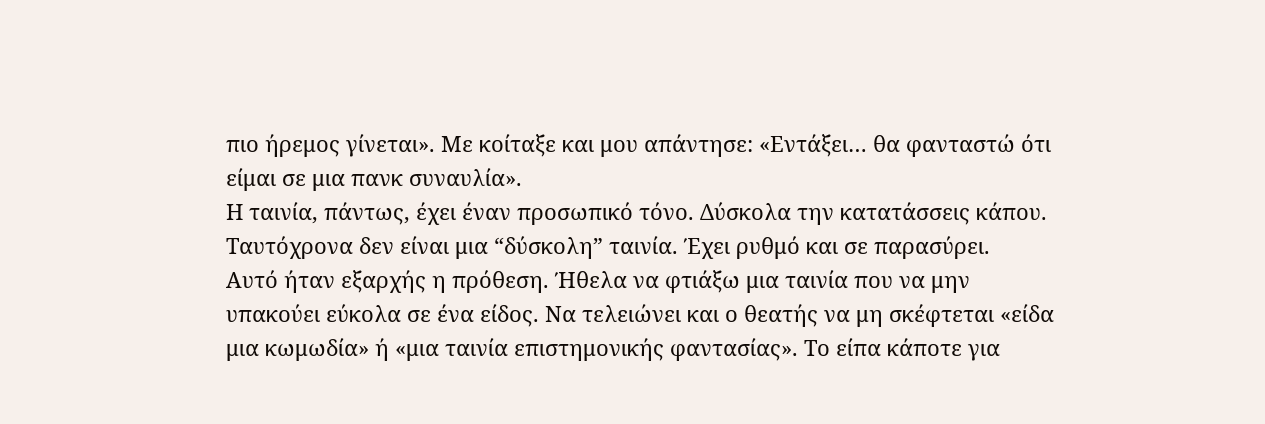πιο ήρεμος γίνεται». Με κοίταξε και μου απάντησε: «Εντάξει… θα φανταστώ ότι είμαι σε μια πανκ συναυλία».
Η ταινία, πάντως, έχει έναν προσωπικό τόνο. Δύσκολα την κατατάσσεις κάπου. Ταυτόχρονα δεν είναι μια “δύσκολη” ταινία. Έχει ρυθμό και σε παρασύρει.
Αυτό ήταν εξαρχής η πρόθεση. Ήθελα να φτιάξω μια ταινία που να μην υπακούει εύκολα σε ένα είδος. Να τελειώνει και ο θεατής να μη σκέφτεται «είδα μια κωμωδία» ή «μια ταινία επιστημονικής φαντασίας». Το είπα κάποτε για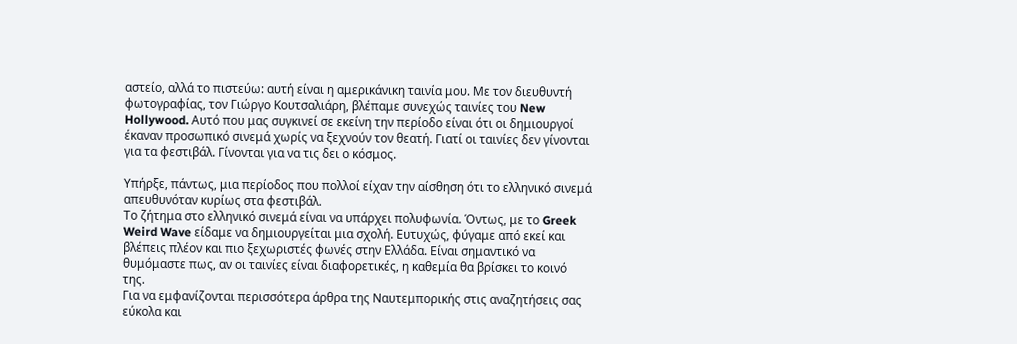αστείο, αλλά το πιστεύω: αυτή είναι η αμερικάνικη ταινία μου. Με τον διευθυντή φωτογραφίας, τον Γιώργο Κουτσαλιάρη, βλέπαμε συνεχώς ταινίες του New Hollywood. Αυτό που μας συγκινεί σε εκείνη την περίοδο είναι ότι οι δημιουργοί έκαναν προσωπικό σινεμά χωρίς να ξεχνούν τον θεατή. Γιατί οι ταινίες δεν γίνονται για τα φεστιβάλ. Γίνονται για να τις δει ο κόσμος.

Υπήρξε, πάντως, μια περίοδος που πολλοί είχαν την αίσθηση ότι το ελληνικό σινεμά απευθυνόταν κυρίως στα φεστιβάλ.
Το ζήτημα στο ελληνικό σινεμά είναι να υπάρχει πολυφωνία. Όντως, με το Greek Weird Wave είδαμε να δημιουργείται μια σχολή. Ευτυχώς, φύγαμε από εκεί και βλέπεις πλέον και πιο ξεχωριστές φωνές στην Ελλάδα. Είναι σημαντικό να θυμόμαστε πως, αν οι ταινίες είναι διαφορετικές, η καθεμία θα βρίσκει το κοινό της.
Για να εμφανίζονται περισσότερα άρθρα της Ναυτεμπορικής στις αναζητήσεις σας εύκολα και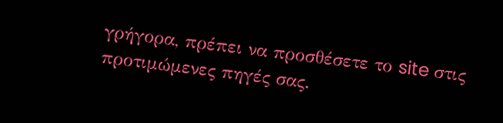γρήγορα, πρέπει να προσθέσετε το site στις προτιμώμενες πηγές σας.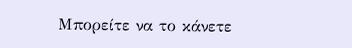Μπορείτε να το κάνετε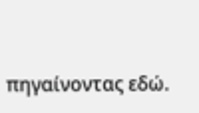πηγαίνοντας εδώ.